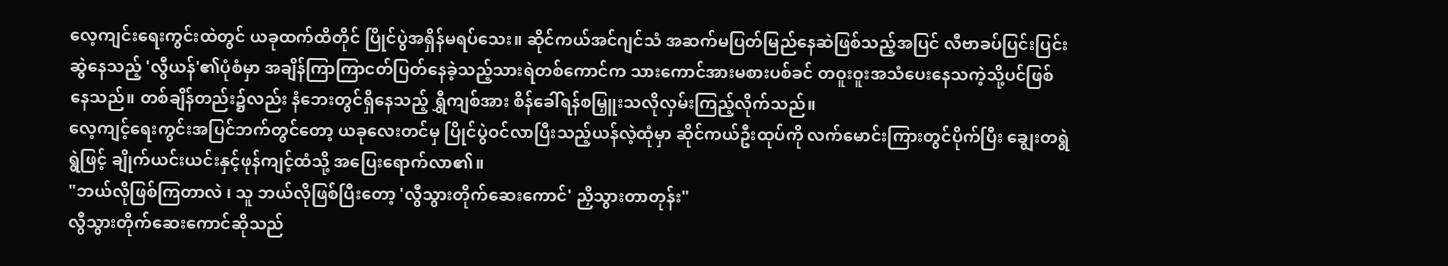လေ့ကျင်းရေးကွင်းထဲတွင် ယခုထက်ထိတိုင် ပြိုင်ပွဲအရှိန်မရပ်သေး။ ဆိုင်ကယ်အင်ဂျင်သံ အဆက်မပြတ်မြည်နေဆဲဖြစ်သည့်အပြင် လီဗာခပ်ပြင်းပြင်းဆွဲနေသည့် 'လွီယန်'၏ပုံစံမှာ အချိန်ကြာကြာငတ်ပြတ်နေခဲ့သည့်သားရဲတစ်ကောင်က သားကောင်အားမစားပစ်ခင် တဝူးဝူးအသံပေးနေသကဲ့သို့ပင်ဖြစ်နေသည်။ တစ်ချိန်တည်း၌လည်း နံဘေးတွင်ရှိနေသည့် ရွှီကျစ်အား စိန်ခေါ်ရန်စမြှူးသလိုလှမ်းကြည့်လိုက်သည်။
လေ့ကျင့်ရေးကွင်းအပြင်ဘက်တွင်တော့ ယခုလေးတင်မှ ပြိုင်ပွဲဝင်လာပြီးသည့်ယန်လဲ့ထုံမှာ ဆိုင်ကယ်ဦးထုပ်ကို လက်မောင်းကြားတွင်ပိုက်ပြီး ချွေးတရွဲရွဲဖြင့် ချိုက်ယင်းယင်းနှင့်ဖုန်ကျင့်ထံသို့ အပြေးရောက်လာ၏။
"ဘယ်လိုဖြစ်ကြတာလဲ ၊ သူ ဘယ်လိုဖြစ်ပြီးတော့ 'လွီသွားတိုက်ဆေးကောင်' ညှိသွားတာတုန်း"
လွီသွားတိုက်ဆေးကောင်ဆိုသည်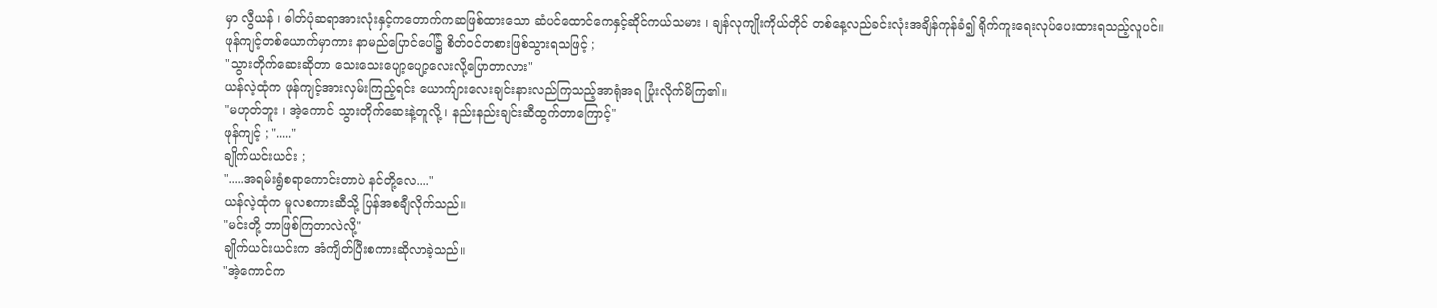မှာ လွီယန် ၊ ဓါတ်ပုံဆရာအားလုံးနှင့်ကတောက်ကဆဖြစ်ထားသော ဆံပင်ထောင်ကေနှင့်ဆိုင်ကယ်သမား ၊ ချန်လုကျိုးကိုယ်တိုင် တစ်နေ့လည်ခင်းလုံးအချိန်ကုန်ခံ၍ ရိုက်ကူးရေးလုပ်ပေးထားရသည့်လူပင်။
ဖုန်ကျင့်တစ်ယောက်မှာကား နာမည်ပြောင်ပေါ်၌ စိတ်ဝင်တစားဖြစ်သွားရသဖြင့် ;
"သွားတိုက်ဆေးဆိုတာ သေးသေးပျော့ပျော့လေးလို့ပြောတာလား"
ယန်လဲ့ထုံက ဖုန်ကျင့်အားလှမ်းကြည့်ရင်း ယောက်ျားလေးချင်းနားလည်ကြသည့်အာရုံအရ ပြုံးလိုက်မိကြ၏။
"မဟုတ်ဘူး ၊ အဲ့ကောင် သွားတိုက်ဆေးနဲ့တူလို့ ၊ နည်းနည်းချင်းဆီထွက်တာကြောင့်"
ဖုန်ကျင့် ; "....."
ချိုက်ယင်းယင်း ;
".....အရမ်းရွံစရာကောင်းတာပဲ နင်တို့လေ...."
ယန်လဲ့ထုံက မူလစကားဆီသို့ ပြန်အစချီလိုက်သည်။
"မင်းတို့ ဘာဖြစ်ကြတာလဲလို့"
ချိုက်ယင်းယင်းက အံကျိတ်ပြီးစကားဆိုလာခဲ့သည်။
"အဲ့ကောင်က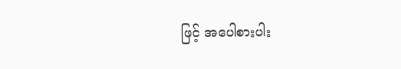ဖြင့် အပေါစားပါး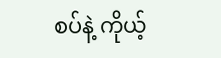စပ်နဲ့ ကိုယ့်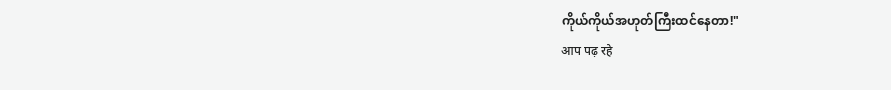ကိုယ်ကိုယ်အဟုတ်ကြီးထင်နေတာ!"
आप पढ़ रहे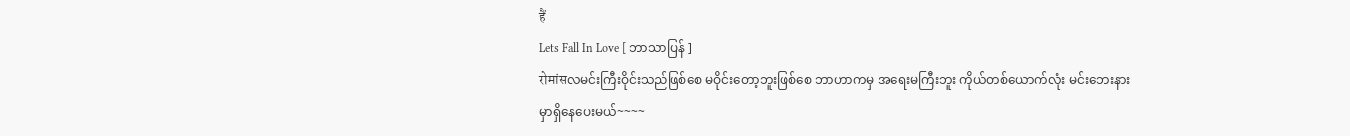हैं
Lets Fall In Love [ ဘာသာပြန် ]
रोमांसလမင်းကြီးဝိုင်းသည်ဖြစ်စေ မဝိုင်းတော့ဘူးဖြစ်စေ ဘာဟာကမှ အရေးမကြီးဘူး ကိုယ်တစ်ယောက်လုံး မင်းဘေးနားမှာရှိနေပေးမယ်~~~~